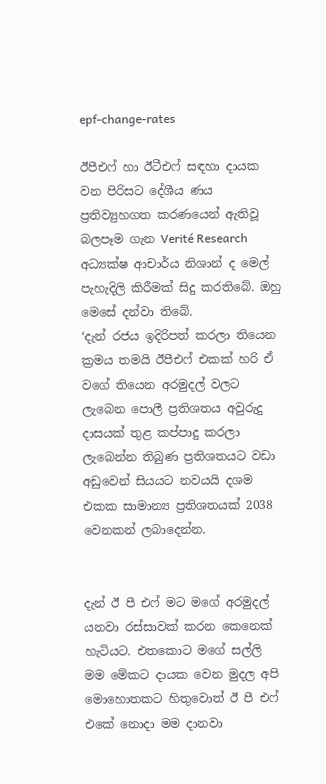epf-change-rates

ඊපීඑෆ් හා ඊටීඑෆ් සඳහා දායක වන පිරිසට දේශීය ණය ප්‍රතිව්‍යුහගත කරණයෙන් ඇතිවූ බලපෑම ගැන Verité Research අධ්‍යක්ෂ ආචාර්ය නිශාන් ද මෙල් පැහැදිලි කිරීමක් සිදු කරතිබේ. ඔහු මෙසේ දන්වා තිබේ.
‘දැන් රජය ඉදිරිපත් කරලා තියෙන ක්‍රමය තමයි ඊපීඑෆ් එකක් හරි ඒ වගේ තියෙන අරමුදල් වලට ලැබෙන පොලී ප්‍රතිශතය අවුරුදු දාසයක් තුළ කප්පාදු කරලා ලැබෙන්න තිබුණ ප්‍රතිශතයට වඩා අඩුවෙන් සියයට නවයයි දශම එකක සාමාන්‍ය ප්‍රතිශතයක් 2038 වෙනකන් ලබාදෙන්න.


දැන් ඊ පී එෆ් මට මගේ අරමුදල් යනවා රස්සාවක් කරන කෙනෙක් හැටියට. එතකොට මගේ සල්ලි මම මේකට දායක වෙන මුදල අපි මොහොතකට හිතුවොත් ඊ පී එෆ්  එකේ නොදා මම දානවා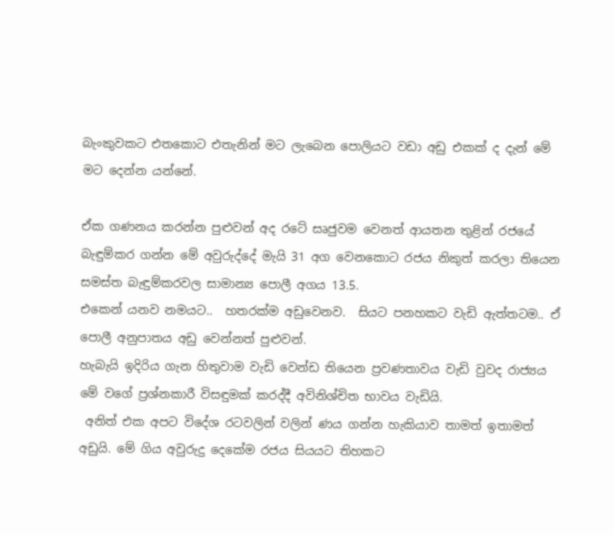බැංකුවකට එතකොට එතැනින් මට ලැබෙන පොලියට වඩා අඩු එකක් ද දැන් මේ මට දෙන්න යන්නේ.

ඒක ගණනය කරන්න පුළුවන් අද රටේ සෘජුවම වෙනත් ආයතන තුළින් රජයේ බැඳුම්කර ගන්න මේ අවුරුද්දේ මැයි 31 අග වෙනකොට රජය නිකුත් කරලා තියෙන සමස්ත බැඳුම්කරවල සාමාන්‍ය පොලී අගය 13.5.
එකෙන් යනව නමයට..  හතරක්ම අඩුවෙනව.  සියට පනහකට වැඩි ඇත්තටම.. ඒ පොලී අනුපාතය අඩු වෙන්නත් පුළුවන්.
හැබැයි ඉදිරිය ගැන හිතුවාම වැඩි වෙන්ඩ තියෙන ප්‍රවණතාවය වැඩි වුවද රාජ්‍යය මේ වගේ ප්‍රශ්නකාරී විසඳුමක් කරද්දී අවිනිශ්චිත භාවය වැඩියි.
 අනිත් එක අපට විදේශ රටවලින් වලින් ණය ගන්න හැකියාව තාමත් ඉතාමත් අඩුයි. මේ ගිය අවුරුදු දෙකේම රජය සියයට තිහකට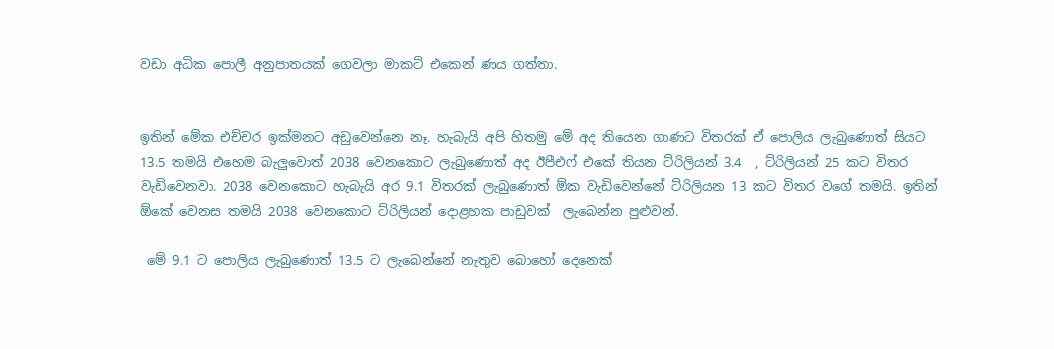වඩා අධික පොලී අනුපාතයක් ගෙවලා මාකට් එකෙන් ණය ගත්තා.


ඉතින් මේක එච්චර ඉක්මනට අඩුවෙන්නෙ නෑ. හැබැයි අපි හිතමු මේ අද තියෙන ගාණට විතරක් ඒ පොලිය ලැබුණොත් සියට 13.5 තමයි එහෙම බැලුවොත් 2038 වෙනකොට ලැබුණොත් අද ඊපීඑෆ් එකේ තියන ට්රිලියන් 3.4  , ට්රිලියන් 25 කට විතර වැඩිවෙනවා. 2038 වෙනකොට හැබැයි අර 9.1 විතරක් ලැබුණොත් ඕක වැඩිවෙන්නේ ට්රිලියන 13 කට විතර වගේ තමයි. ඉතින් ඕකේ වෙනස තමයි 2038 වෙනකොට ට්රිලියන් දොළහක පාඩුවක්  ලැබෙන්න පුළුවන්.

 මේ 9.1 ට පොලිය ලැබුණොත් 13.5 ට ලැබෙන්නේ නැතුව බොහෝ දෙනෙක්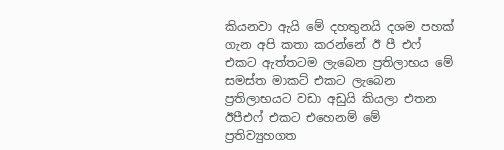කියනවා ඇයි මේ දහතුනයි දශම පහක් ගැන අපි කතා කරන්නේ ඊ පී එෆ් එකට ඇත්තටම ලැබෙන ප්‍රතිලාභය මේ සමස්ත මාකට් එකට ලැබෙන ප්‍රතිලාභයට වඩා අඩුයි කියලා එතන ඊපීඑෆ් එකට එහෙනම් මේ ප්‍රතිව්‍යුහගත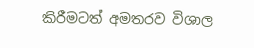කිරීමටත් අමතරව විශාල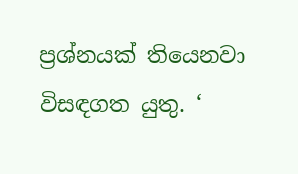ප්‍රශ්නයක් තියෙනවා විසඳගත යුතු. ‘